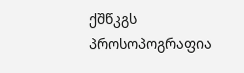ქშწკგს პროსოპოგრაფია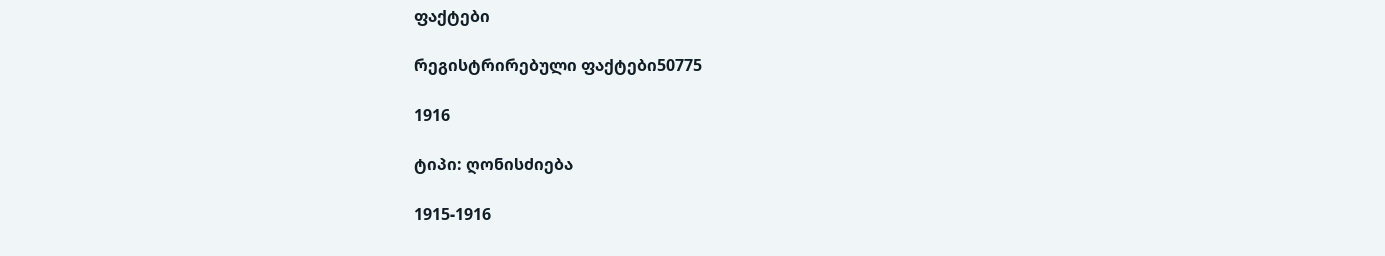ფაქტები

რეგისტრირებული ფაქტები50775

1916

ტიპი: ღონისძიება

1915-1916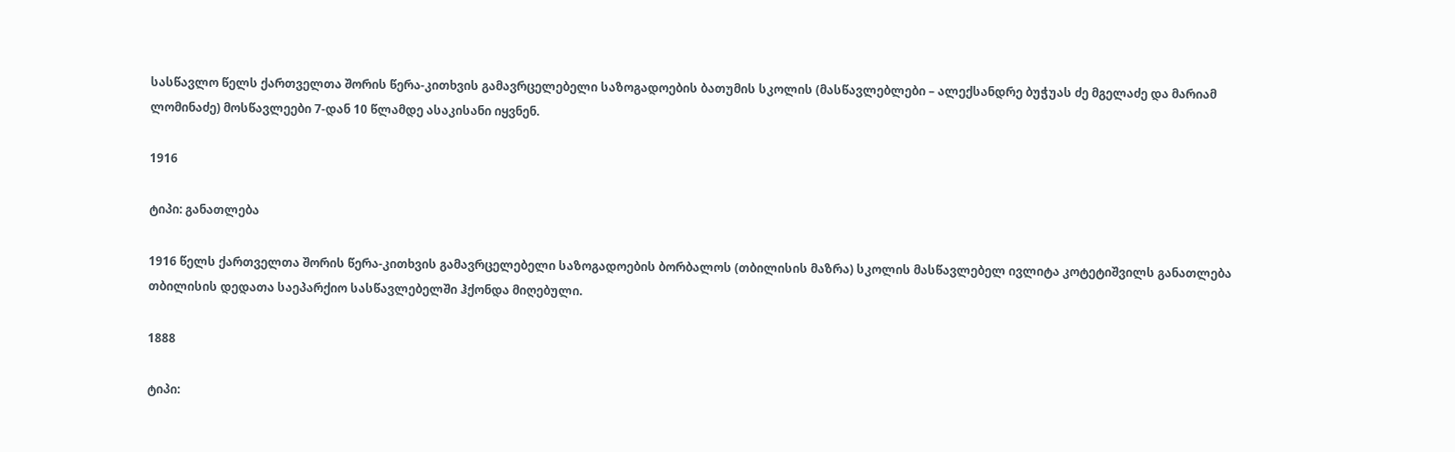სასწავლო წელს ქართველთა შორის წერა-კითხვის გამავრცელებელი საზოგადოების ბათუმის სკოლის (მასწავლებლები – ალექსანდრე ბუჭუას ძე მგელაძე და მარიამ ლომინაძე) მოსწავლეები 7-დან 10 წლამდე ასაკისანი იყვნენ.

1916

ტიპი: განათლება

1916 წელს ქართველთა შორის წერა-კითხვის გამავრცელებელი საზოგადოების ბორბალოს (თბილისის მაზრა) სკოლის მასწავლებელ ივლიტა კოტეტიშვილს განათლება თბილისის დედათა საეპარქიო სასწავლებელში ჰქონდა მიღებული.

1888

ტიპი: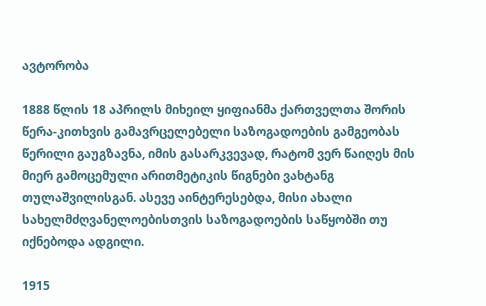ავტორობა

1888 წლის 18 აპრილს მიხეილ ყიფიანმა ქართველთა შორის წერა-კითხვის გამავრცელებელი საზოგადოების გამგეობას წერილი გაუგზავნა, იმის გასარკვევად, რატომ ვერ წაიღეს მის მიერ გამოცემული არითმეტიკის წიგნები ვახტანგ თულაშვილისგან. ასევე აინტერესებდა, მისი ახალი სახელმძღვანელოებისთვის საზოგადოების საწყობში თუ იქნებოდა ადგილი.

1915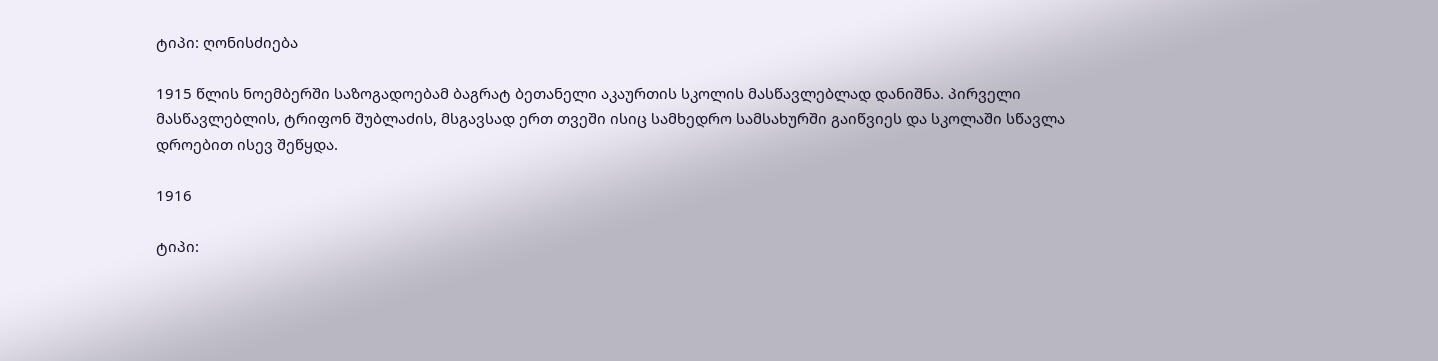ტიპი: ღონისძიება

1915 წლის ნოემბერში საზოგადოებამ ბაგრატ ბეთანელი აკაურთის სკოლის მასწავლებლად დანიშნა. პირველი მასწავლებლის, ტრიფონ შუბლაძის, მსგავსად ერთ თვეში ისიც სამხედრო სამსახურში გაიწვიეს და სკოლაში სწავლა დროებით ისევ შეწყდა.

1916

ტიპი: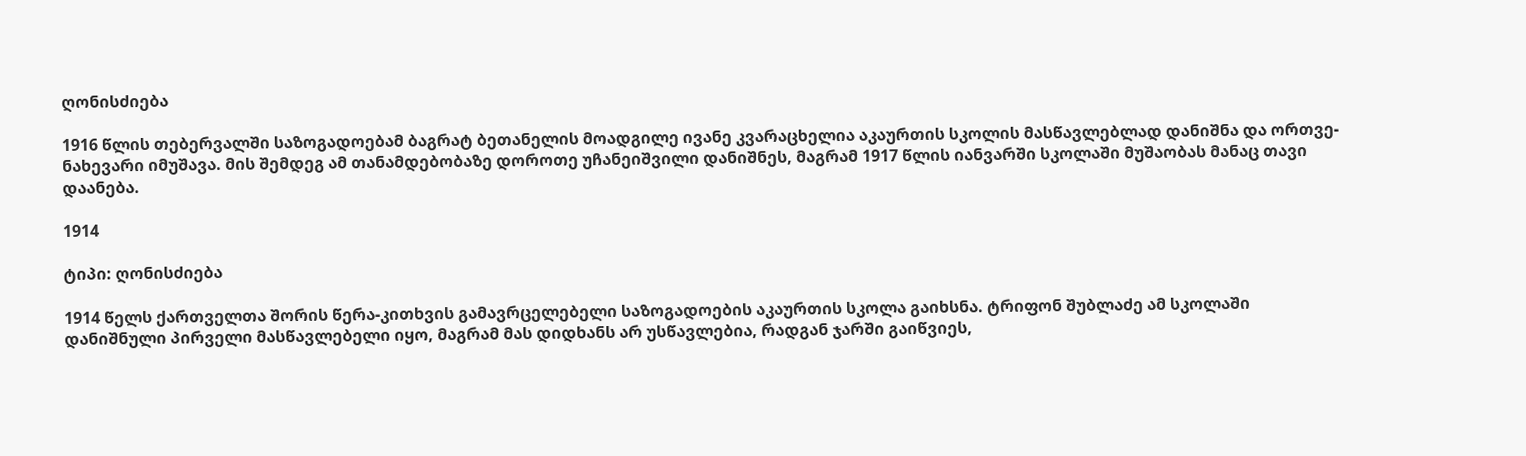ღონისძიება

1916 წლის თებერვალში საზოგადოებამ ბაგრატ ბეთანელის მოადგილე ივანე კვარაცხელია აკაურთის სკოლის მასწავლებლად დანიშნა და ორთვე-ნახევარი იმუშავა. მის შემდეგ ამ თანამდებობაზე დოროთე უჩანეიშვილი დანიშნეს, მაგრამ 1917 წლის იანვარში სკოლაში მუშაობას მანაც თავი დაანება.

1914

ტიპი: ღონისძიება

1914 წელს ქართველთა შორის წერა-კითხვის გამავრცელებელი საზოგადოების აკაურთის სკოლა გაიხსნა. ტრიფონ შუბლაძე ამ სკოლაში დანიშნული პირველი მასწავლებელი იყო, მაგრამ მას დიდხანს არ უსწავლებია, რადგან ჯარში გაიწვიეს,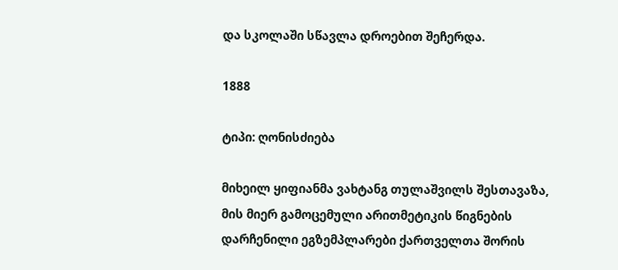და სკოლაში სწავლა დროებით შეჩერდა.

1888

ტიპი: ღონისძიება

მიხეილ ყიფიანმა ვახტანგ თულაშვილს შესთავაზა, მის მიერ გამოცემული არითმეტიკის წიგნების დარჩენილი ეგზემპლარები ქართველთა შორის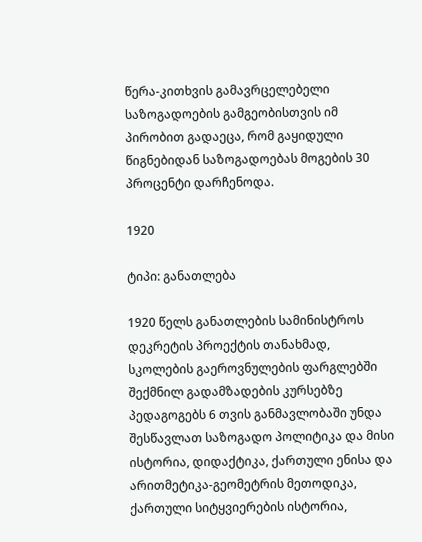წერა-კითხვის გამავრცელებელი საზოგადოების გამგეობისთვის იმ პირობით გადაეცა, რომ გაყიდული წიგნებიდან საზოგადოებას მოგების 30 პროცენტი დარჩენოდა.

1920

ტიპი: განათლება

1920 წელს განათლების სამინისტროს დეკრეტის პროექტის თანახმად, სკოლების გაეროვნულების ფარგლებში შექმნილ გადამზადების კურსებზე პედაგოგებს 6 თვის განმავლობაში უნდა შესწავლათ საზოგადო პოლიტიკა და მისი ისტორია, დიდაქტიკა, ქართული ენისა და არითმეტიკა-გეომეტრის მეთოდიკა, ქართული სიტყვიერების ისტორია,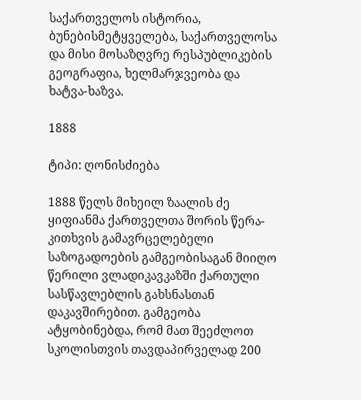საქართველოს ისტორია, ბუნებისმეტყველება, საქართველოსა და მისი მოსაზღვრე რესპუბლიკების გეოგრაფია, ხელმარჯვეობა და ხატვა-ხაზვა.

1888

ტიპი: ღონისძიება

1888 წელს მიხეილ ზაალის ძე ყიფიანმა ქართველთა შორის წერა-კითხვის გამავრცელებელი საზოგადოების გამგეობისაგან მიიღო წერილი ვლადიკავკაზში ქართული სასწავლებლის გახსნასთან დაკავშირებით. გამგეობა ატყობინებდა, რომ მათ შეეძლოთ სკოლისთვის თავდაპირველად 200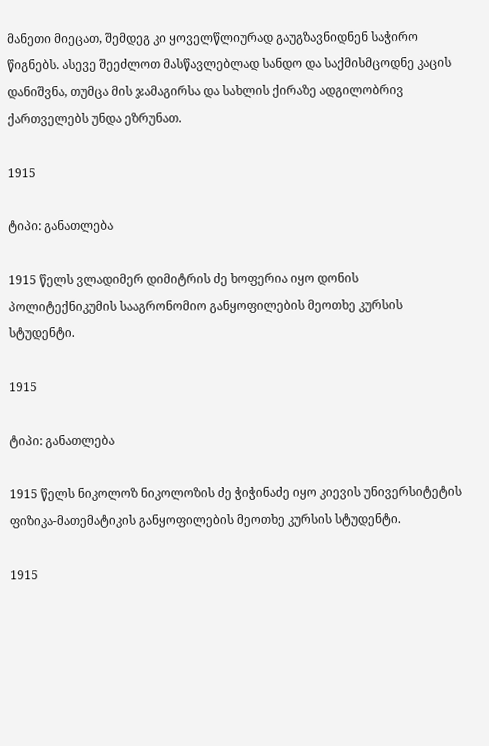მანეთი მიეცათ, შემდეგ კი ყოველწლიურად გაუგზავნიდნენ საჭირო წიგნებს. ასევე შეეძლოთ მასწავლებლად სანდო და საქმისმცოდნე კაცის დანიშვნა, თუმცა მის ჯამაგირსა და სახლის ქირაზე ადგილობრივ ქართველებს უნდა ეზრუნათ.

1915

ტიპი: განათლება

1915 წელს ვლადიმერ დიმიტრის ძე ხოფერია იყო დონის პოლიტექნიკუმის სააგრონომიო განყოფილების მეოთხე კურსის სტუდენტი.

1915

ტიპი: განათლება

1915 წელს ნიკოლოზ ნიკოლოზის ძე ჭიჭინაძე იყო კიევის უნივერსიტეტის ფიზიკა-მათემატიკის განყოფილების მეოთხე კურსის სტუდენტი.

1915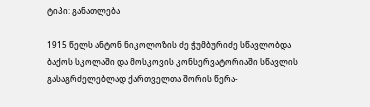ტიპი: განათლება

1915 წელს ანტონ ნიკოლოზის ძე ჭუმბურიძე სწავლობდა ბაქოს სკოლაში და მოსკოვის კონსერვატორიაში სწავლის გასაგრძელებლად ქართველთა შორის წერა-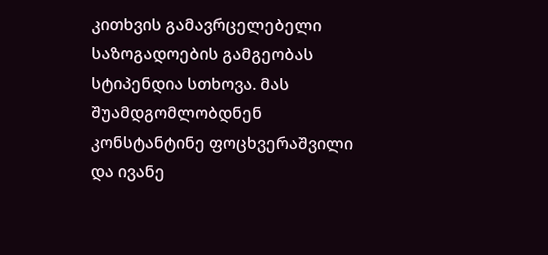კითხვის გამავრცელებელი საზოგადოების გამგეობას სტიპენდია სთხოვა. მას შუამდგომლობდნენ კონსტანტინე ფოცხვერაშვილი და ივანე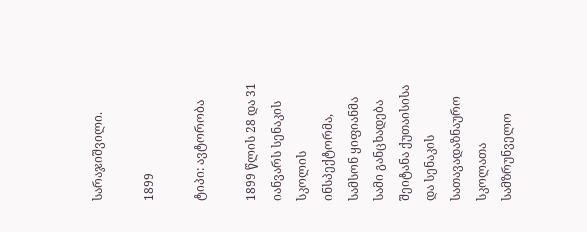სარაჯიშვილი.

1899

ტიპი: ავტორობა

1899 წლის 28 და 31 იანვარს სენაკის სკოლის ინსპექტორმა, სამსონ ყიფიანმა სამი განცხადება შეიტანა ქუთაისისა და სენაკის სათავადაზნაურო სკოლათა სამზრუნველო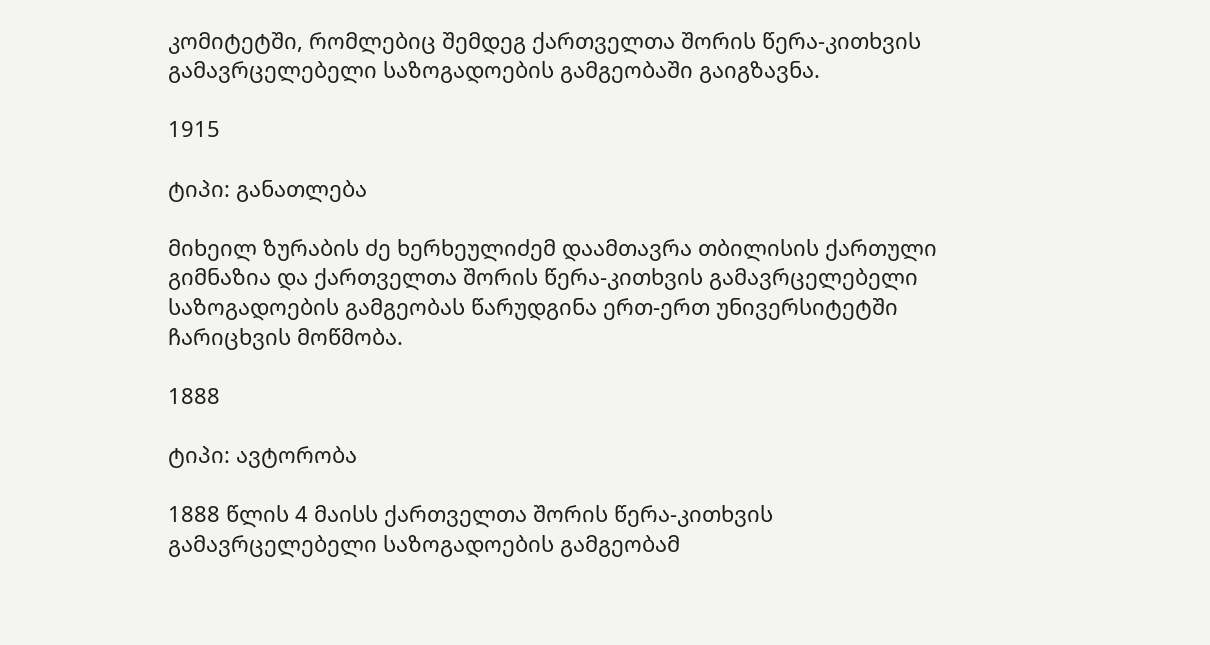კომიტეტში, რომლებიც შემდეგ ქართველთა შორის წერა-კითხვის გამავრცელებელი საზოგადოების გამგეობაში გაიგზავნა.

1915

ტიპი: განათლება

მიხეილ ზურაბის ძე ხერხეულიძემ დაამთავრა თბილისის ქართული გიმნაზია და ქართველთა შორის წერა-კითხვის გამავრცელებელი საზოგადოების გამგეობას წარუდგინა ერთ-ერთ უნივერსიტეტში ჩარიცხვის მოწმობა.

1888

ტიპი: ავტორობა

1888 წლის 4 მაისს ქართველთა შორის წერა-კითხვის გამავრცელებელი საზოგადოების გამგეობამ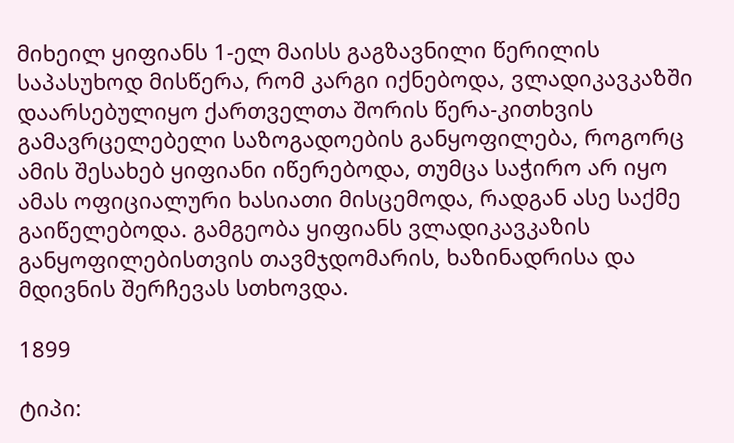მიხეილ ყიფიანს 1-ელ მაისს გაგზავნილი წერილის საპასუხოდ მისწერა, რომ კარგი იქნებოდა, ვლადიკავკაზში დაარსებულიყო ქართველთა შორის წერა-კითხვის გამავრცელებელი საზოგადოების განყოფილება, როგორც ამის შესახებ ყიფიანი იწერებოდა, თუმცა საჭირო არ იყო ამას ოფიციალური ხასიათი მისცემოდა, რადგან ასე საქმე გაიწელებოდა. გამგეობა ყიფიანს ვლადიკავკაზის განყოფილებისთვის თავმჯდომარის, ხაზინადრისა და მდივნის შერჩევას სთხოვდა.

1899

ტიპი: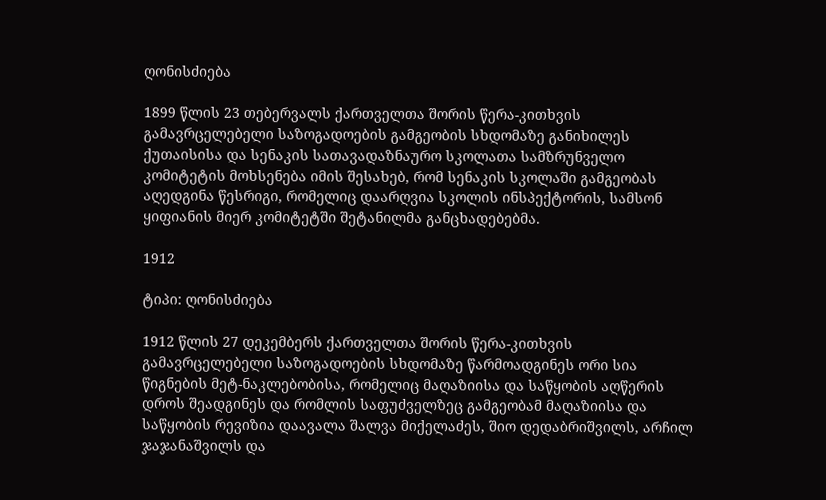ღონისძიება

1899 წლის 23 თებერვალს ქართველთა შორის წერა-კითხვის გამავრცელებელი საზოგადოების გამგეობის სხდომაზე განიხილეს ქუთაისისა და სენაკის სათავადაზნაურო სკოლათა სამზრუნველო კომიტეტის მოხსენება იმის შესახებ, რომ სენაკის სკოლაში გამგეობას აღედგინა წესრიგი, რომელიც დაარღვია სკოლის ინსპექტორის, სამსონ ყიფიანის მიერ კომიტეტში შეტანილმა განცხადებებმა.

1912

ტიპი: ღონისძიება

1912 წლის 27 დეკემბერს ქართველთა შორის წერა-კითხვის გამავრცელებელი საზოგადოების სხდომაზე წარმოადგინეს ორი სია წიგნების მეტ-ნაკლებობისა, რომელიც მაღაზიისა და საწყობის აღწერის დროს შეადგინეს და რომლის საფუძველზეც გამგეობამ მაღაზიისა და საწყობის რევიზია დაავალა შალვა მიქელაძეს, შიო დედაბრიშვილს, არჩილ ჯაჯანაშვილს და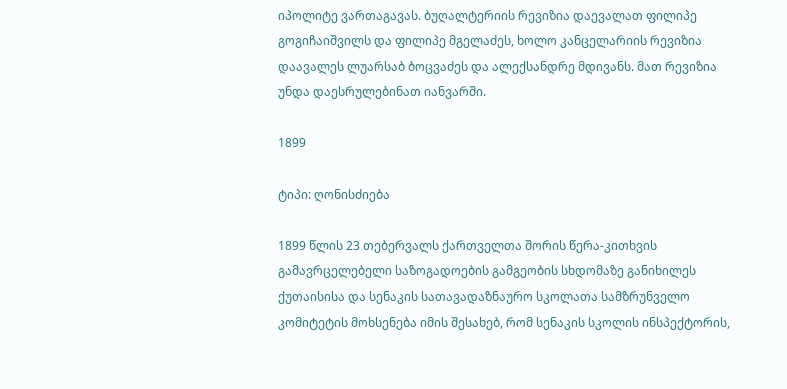იპოლიტე ვართაგავას. ბუღალტერიის რევიზია დაევალათ ფილიპე გოგიჩაიშვილს და ფილიპე მგელაძეს, ხოლო კანცელარიის რევიზია დაავალეს ლუარსაბ ბოცვაძეს და ალექსანდრე მდივანს. მათ რევიზია უნდა დაესრულებინათ იანვარში.

1899

ტიპი: ღონისძიება

1899 წლის 23 თებერვალს ქართველთა შორის წერა-კითხვის გამავრცელებელი საზოგადოების გამგეობის სხდომაზე განიხილეს ქუთაისისა და სენაკის სათავადაზნაურო სკოლათა სამზრუნველო კომიტეტის მოხსენება იმის შესახებ, რომ სენაკის სკოლის ინსპექტორის,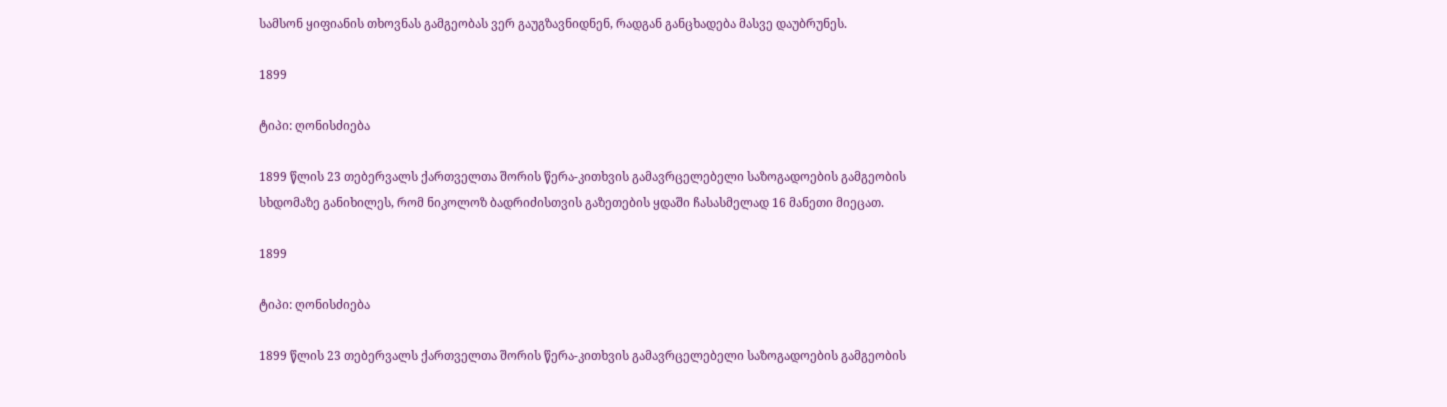სამსონ ყიფიანის თხოვნას გამგეობას ვერ გაუგზავნიდნენ, რადგან განცხადება მასვე დაუბრუნეს.

1899

ტიპი: ღონისძიება

1899 წლის 23 თებერვალს ქართველთა შორის წერა-კითხვის გამავრცელებელი საზოგადოების გამგეობის სხდომაზე განიხილეს, რომ ნიკოლოზ ბადრიძისთვის გაზეთების ყდაში ჩასასმელად 16 მანეთი მიეცათ.

1899

ტიპი: ღონისძიება

1899 წლის 23 თებერვალს ქართველთა შორის წერა-კითხვის გამავრცელებელი საზოგადოების გამგეობის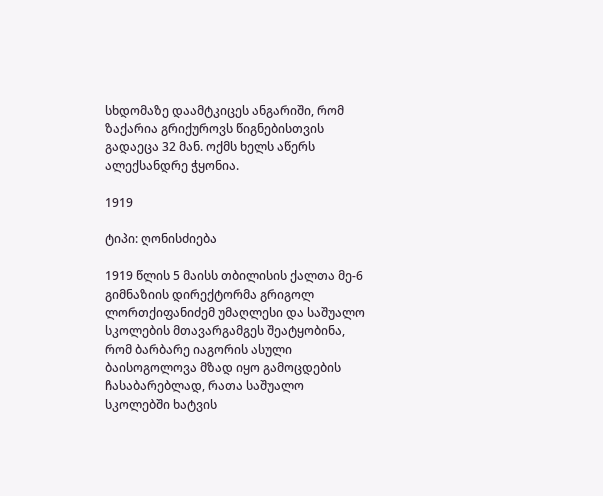სხდომაზე დაამტკიცეს ანგარიში, რომ ზაქარია გრიქუროვს წიგნებისთვის გადაეცა 32 მან. ოქმს ხელს აწერს ალექსანდრე ჭყონია.

1919

ტიპი: ღონისძიება

1919 წლის 5 მაისს თბილისის ქალთა მე-6 გიმნაზიის დირექტორმა გრიგოლ ლორთქიფანიძემ უმაღლესი და საშუალო სკოლების მთავარგამგეს შეატყობინა, რომ ბარბარე იაგორის ასული ბაისოგოლოვა მზად იყო გამოცდების ჩასაბარებლად, რათა საშუალო სკოლებში ხატვის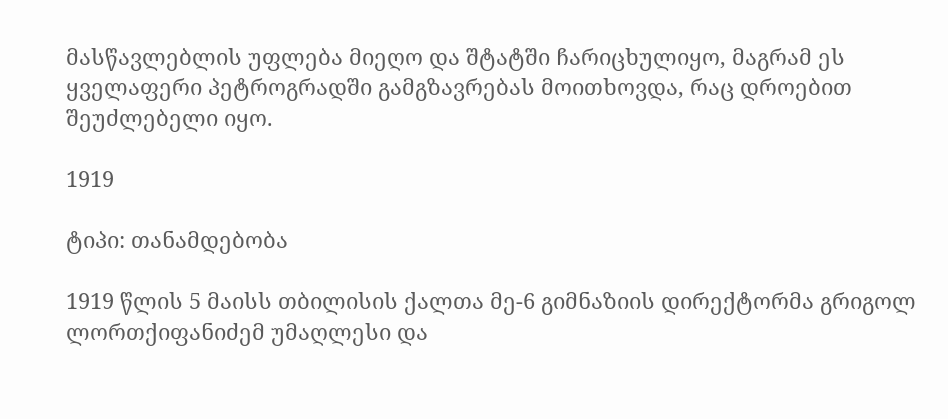მასწავლებლის უფლება მიეღო და შტატში ჩარიცხულიყო, მაგრამ ეს ყველაფერი პეტროგრადში გამგზავრებას მოითხოვდა, რაც დროებით შეუძლებელი იყო.

1919

ტიპი: თანამდებობა

1919 წლის 5 მაისს თბილისის ქალთა მე-6 გიმნაზიის დირექტორმა გრიგოლ ლორთქიფანიძემ უმაღლესი და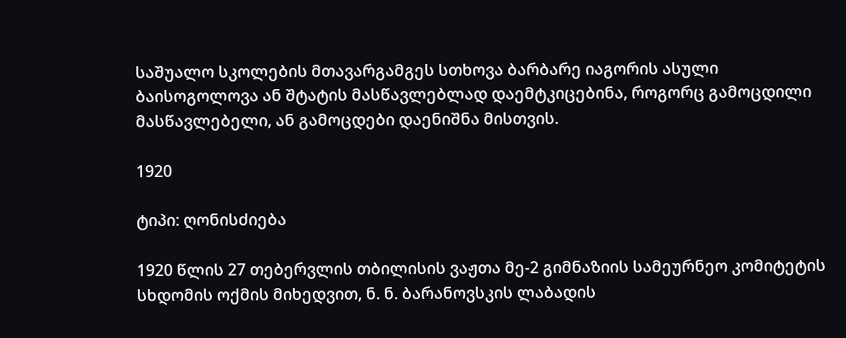საშუალო სკოლების მთავარგამგეს სთხოვა ბარბარე იაგორის ასული ბაისოგოლოვა ან შტატის მასწავლებლად დაემტკიცებინა, როგორც გამოცდილი მასწავლებელი, ან გამოცდები დაენიშნა მისთვის.

1920

ტიპი: ღონისძიება

1920 წლის 27 თებერვლის თბილისის ვაჟთა მე-2 გიმნაზიის სამეურნეო კომიტეტის სხდომის ოქმის მიხედვით, ნ. ნ. ბარანოვსკის ლაბადის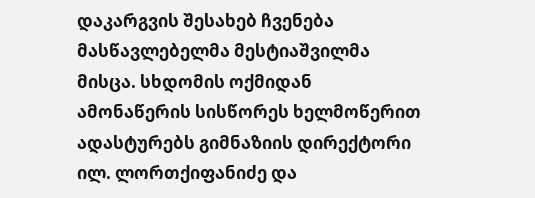დაკარგვის შესახებ ჩვენება მასწავლებელმა მესტიაშვილმა მისცა. სხდომის ოქმიდან ამონაწერის სისწორეს ხელმოწერით ადასტურებს გიმნაზიის დირექტორი ილ. ლორთქიფანიძე და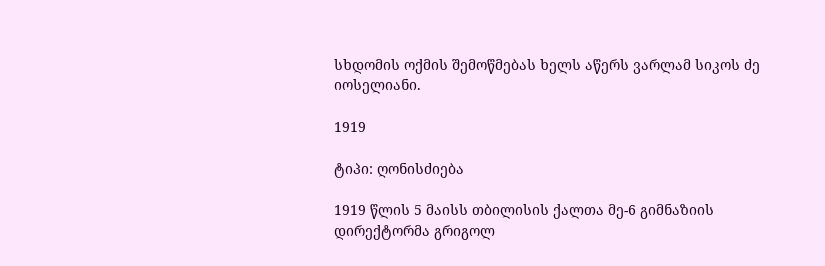სხდომის ოქმის შემოწმებას ხელს აწერს ვარლამ სიკოს ძე იოსელიანი.

1919

ტიპი: ღონისძიება

1919 წლის 5 მაისს თბილისის ქალთა მე-6 გიმნაზიის დირექტორმა გრიგოლ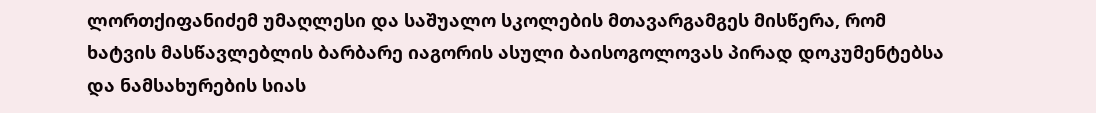ლორთქიფანიძემ უმაღლესი და საშუალო სკოლების მთავარგამგეს მისწერა, რომ ხატვის მასწავლებლის ბარბარე იაგორის ასული ბაისოგოლოვას პირად დოკუმენტებსა და ნამსახურების სიას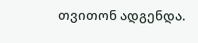თვითონ ადგენდა.